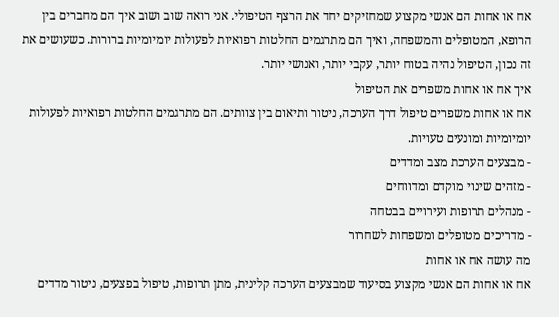אח או אחות הם אנשי מקצוע שמחזיקים יחד את הרצף הטיפולי. אני רואה שוב ושוב איך הם מחברים בין הרופא, המטופלים והמשפחה, ואיך הם מתרגמים החלטות רפואיות לפעולות יומיומיות ברורות. כשעושים את זה נכון, הטיפול נהיה בטוח יותר, עקבי יותר, ואנושי יותר.
איך אח או אחות משפרים את הטיפול
אח או אחות משפרים טיפול דרך הערכה, ניטור ותיאום בין צוותים. הם מתרגמים החלטות רפואיות לפעולות יומיומיות ומונעים טעויות.
- מבצעים הערכת מצב ומדדים
- מזהים שינוי מוקדם ומדווחים
- מנהלים תרופות ועירויים בבטחה
- מדריכים מטופלים ומשפחות לשחרור
מה עושה אח או אחות
אח או אחות הם אנשי מקצוע בסיעוד שמבצעים הערכה קלינית, מתן תרופות, טיפול בפצעים, ניטור מדדים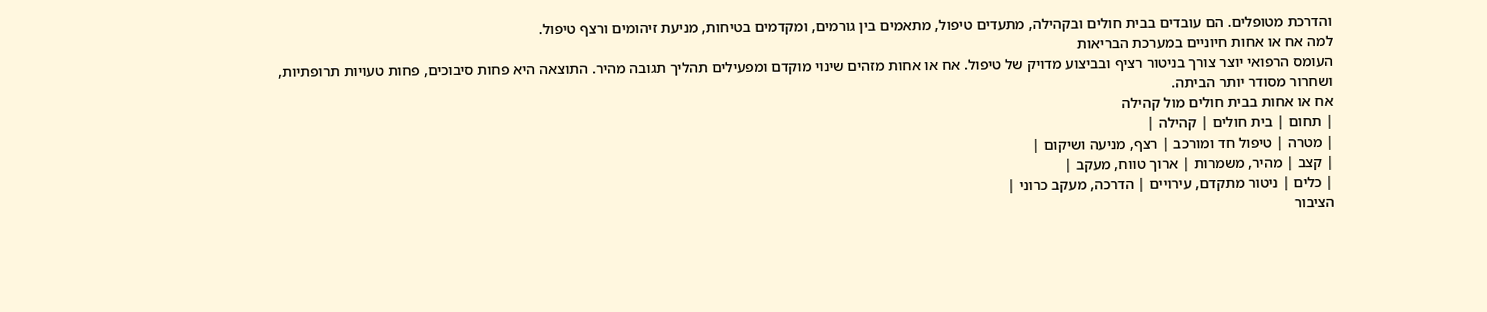והדרכת מטופלים. הם עובדים בבית חולים ובקהילה, מתעדים טיפול, מתאמים בין גורמים, ומקדמים בטיחות, מניעת זיהומים ורצף טיפול.
למה אח או אחות חיוניים במערכת הבריאות
העומס הרפואי יוצר צורך בניטור רציף ובביצוע מדויק של טיפול. אח או אחות מזהים שינוי מוקדם ומפעילים תהליך תגובה מהיר. התוצאה היא פחות סיבוכים, פחות טעויות תרופתיות, ושחרור מסודר יותר הביתה.
אח או אחות בבית חולים מול קהילה
| תחום | בית חולים | קהילה |
| מטרה | טיפול חד ומורכב | רצף, מניעה ושיקום |
| קצב | מהיר, משמרות | ארוך טווח, מעקב |
| כלים | ניטור מתקדם, עירויים | הדרכה, מעקב כרוני |
הציבור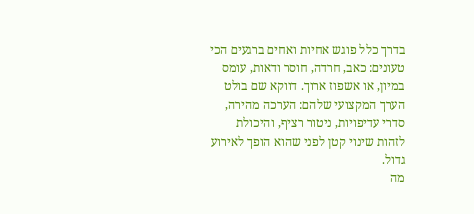בדרך כלל פוגש אחיות ואחים ברגעים הכי טעונים: כאב, חרדה, חוסר ודאות, עומס במיון, או אשפוז ארוך. דווקא שם בולט הערך המקצועי שלהם: הערכה מהירה, סדרי עדיפויות, ניטור רציף, והיכולת לזהות שינוי קטן לפני שהוא הופך לאירוע גדול.
מה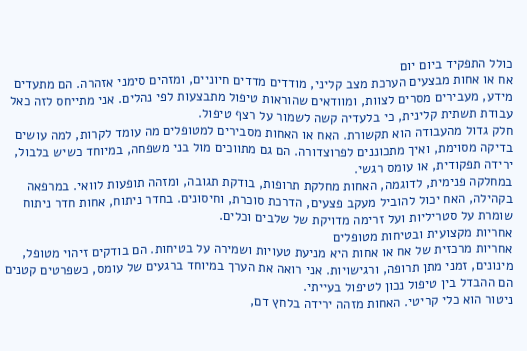כולל התפקיד ביום יום
אח או אחות מבצעים הערכת מצב קליני, מודדים מדדים חיוניים, ומזהים סימני אזהרה. הם מתעדים מידע, מעבירים מסרים לצוות, ומוודאים שהוראות טיפול מתבצעות לפי נהלים. אני מתייחס לזה כאל עבודת תשתית קלינית, כי בלעדיה קשה לשמור על רצף טיפול.
חלק גדול מהעבודה הוא תקשורת. האח או האחות מסבירים למטופלים מה עומד לקרות, למה עושים בדיקה מסוימת, ואיך מתכוננים לפרוצדורה. הם גם מתווכים מול בני משפחה, במיוחד כשיש בלבול, ירידה תפקודית, או עומס רגשי.
במחלקה פנימית, לדוגמה, האחות מחלקת תרופות, בודקת תגובה, ומזהה תופעות לוואי. במרפאה בקהילה, האח יכול להוביל מעקב פצעים, הדרכת סוכרת, וחיסונים. בחדר ניתוח, אחות חדר ניתוח שומרת על סטריליות ועל זרימה מדויקת של שלבים וכלים.
אחריות מקצועית ובטיחות מטופלים
אחריות מרכזית של אח או אחות היא מניעת טעויות ושמירה על בטיחות. הם בודקים זיהוי מטופל, מינונים, זמני מתן תרופה, ורגישויות. אני רואה את הערך במיוחד ברגעים של עומס, כשפרטים קטנים הם ההבדל בין טיפול נכון לטיפול בעייתי.
ניטור הוא כלי קריטי. האחות מזהה ירידה בלחץ דם,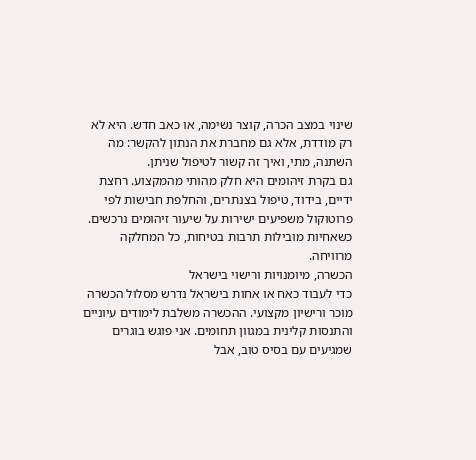שינוי במצב הכרה, קוצר נשימה, או כאב חדש. היא לא רק מודדת, אלא גם מחברת את הנתון להקשר: מה השתנה, מתי, ואיך זה קשור לטיפול שניתן.
גם בקרת זיהומים היא חלק מהותי מהמקצוע. רחצת ידיים, בידוד, טיפול בצנתרים, והחלפת חבישות לפי פרוטוקול משפיעים ישירות על שיעור זיהומים נרכשים. כשאחיות מובילות תרבות בטיחות, כל המחלקה מרוויחה.
הכשרה, מיומנויות ורישוי בישראל
כדי לעבוד כאח או אחות בישראל נדרש מסלול הכשרה מוכר ורישיון מקצועי. ההכשרה משלבת לימודים עיוניים והתנסות קלינית במגוון תחומים. אני פוגש בוגרים שמגיעים עם בסיס טוב, אבל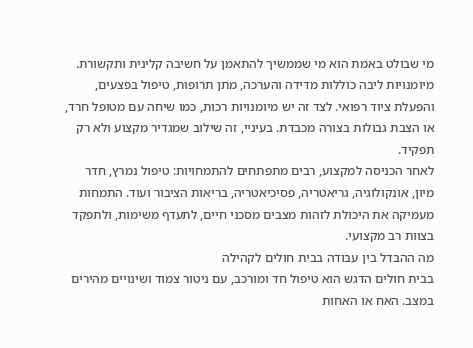מי שבולט באמת הוא מי שממשיך להתאמן על חשיבה קלינית ותקשורת.
מיומנויות ליבה כוללות מדידה והערכה, מתן תרופות, טיפול בפצעים, והפעלת ציוד רפואי. לצד זה יש מיומנויות רכות, כמו שיחה עם מטופל חרד, או הצבת גבולות בצורה מכבדת. בעיניי, זה שילוב שמגדיר מקצוע ולא רק תפקיד.
לאחר הכניסה למקצוע, רבים מתפתחים להתמחויות: טיפול נמרץ, חדר מיון, אונקולוגיה, גריאטריה, פסיכיאטריה, בריאות הציבור ועוד. התמחות מעמיקה את היכולת לזהות מצבים מסכני חיים, לתעדף משימות, ולתפקד בצוות רב מקצועי.
מה ההבדל בין עבודה בבית חולים לקהילה
בבית חולים הדגש הוא טיפול חד ומורכב, עם ניטור צמוד ושינויים מהירים במצב. האח או האחות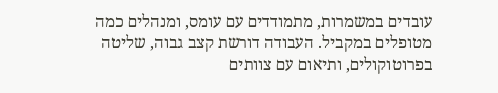עובדים במשמרות, מתמודדים עם עומס, ומנהלים כמה מטופלים במקביל. העבודה דורשת קצב גבוה, שליטה בפרוטוקולים, ותיאום עם צוותים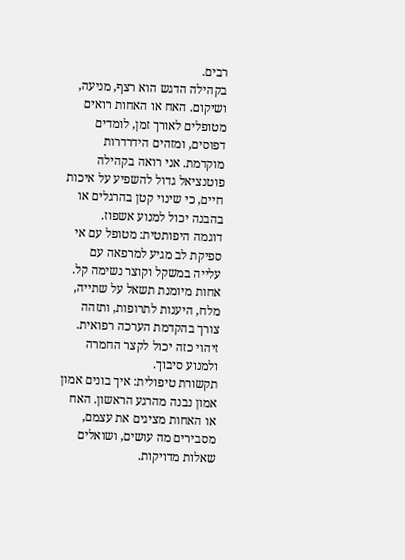רבים.
בקהילה הדגש הוא רצף, מניעה, ושיקום. האח או האחות רואים מטופלים לאורך זמן, לומדים דפוסים, ומזהים הידרדרות מוקדמת. אני רואה בקהילה פוטנציאל גדול להשפיע על איכות חיים, כי שינוי קטן בהרגלים או בהבנה יכול למנוע אשפוז.
דוגמה היפותטית: מטופל עם אי ספיקת לב מגיע למרפאה עם עלייה במשקל וקוצר נשימה קל. אחות מיומנת תשאל על שתייה, מלח, היענות לתרופות, ותזהה צורך בהקדמת הערכה רפואית. זיהוי כזה יכול לקצר החמרה ולמנוע סיבוך.
תקשורת טיפולית: איך בונים אמון
אמון נבנה מהרגע הראשון. האח או האחות מציגים את עצמם, מסבירים מה עושים, ושואלים שאלות מדויקות.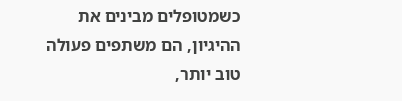כשמטופלים מבינים את ההיגיון, הם משתפים פעולה טוב יותר,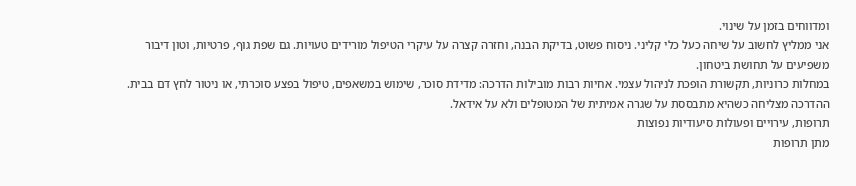ומדווחים בזמן על שינוי.
אני ממליץ לחשוב על שיחה כעל כלי קליני. ניסוח פשוט, בדיקת הבנה, וחזרה קצרה על עיקרי הטיפול מורידים טעויות. גם שפת גוף, פרטיות, וטון דיבור משפיעים על תחושת ביטחון.
במחלות כרוניות, תקשורת הופכת לניהול עצמי. אחיות רבות מובילות הדרכה: מדידת סוכר, שימוש במשאפים, טיפול בפצע סוכרתי, או ניטור לחץ דם בבית. ההדרכה מצליחה כשהיא מתבססת על שגרה אמיתית של המטופלים ולא על אידאל.
תרופות, עירויים ופעולות סיעודיות נפוצות
מתן תרופות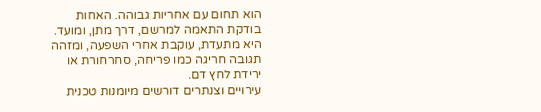הוא תחום עם אחריות גבוהה. האחות בודקת התאמה למרשם, דרך מתן, ומועד. היא מתעדת, עוקבת אחרי השפעה, ומזהה תגובה חריגה כמו פריחה, סחרחורת או ירידת לחץ דם.
עירויים וצנתרים דורשים מיומנות טכנית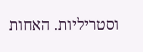וסטריליות. האחות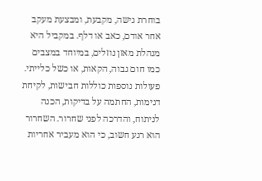בוחרת גישה, מקבעת, ומבצעת מעקב אחר אודם, כאב או דלף. במקביל היא מנהלת מאזן נוזלים, במיוחד במצבים כמו חום גבוה, הקאות, או כשל כלייתי.
פעולות נוספות כוללות חבישות, לקיחת דגימות, החתמה על בדיקות, הכנה לניתוח, והדרכה לפני שחרור. השחרור הוא רגע חשוב, כי הוא מעביר אחריות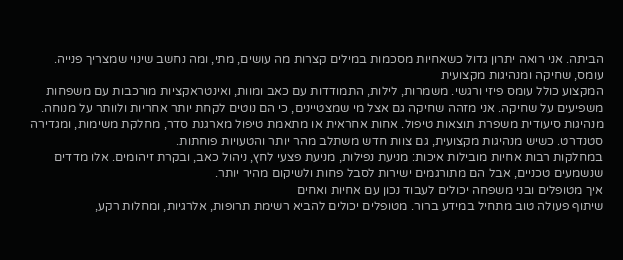הביתה. אני רואה יתרון גדול כשאחיות מסכמות במילים קצרות מה עושים, מתי, ומה נחשב שינוי שמצריך פנייה.
עומס, שחיקה ומנהיגות מקצועית
המקצוע כולל עומס פיזי ורגשי. משמרות, לילות, התמודדות עם כאב ומוות, ואינטראקציות מורכבות עם משפחות משפיעים על שחיקה. אני מזהה שחיקה גם אצל מי שמצטיינים, כי הם נוטים לקחת יותר אחריות ולוותר על מנוחה.
מנהיגות סיעודית משפרת תוצאות טיפול. אחות אחראית או מתאמת טיפול מארגנת סדר, מחלקת משימות, ומגדירה סטנדרט. כשיש מנהיגות מקצועית, גם צוות חדש משתלב מהר יותר והטעויות פוחתות.
במחלקות רבות אחיות מובילות איכות: מניעת נפילות, מניעת פצעי לחץ, ניהול כאב, ובקרת זיהומים. אלו מדדים שנשמעים טכניים, אבל הם מתורגמים ישירות לסבל פחות ולשיקום מהיר יותר.
איך מטופלים ובני משפחה יכולים לעבוד נכון עם אחיות ואחים
שיתוף פעולה טוב מתחיל במידע ברור. מטופלים יכולים להביא רשימת תרופות, אלרגיות, ומחלות רקע,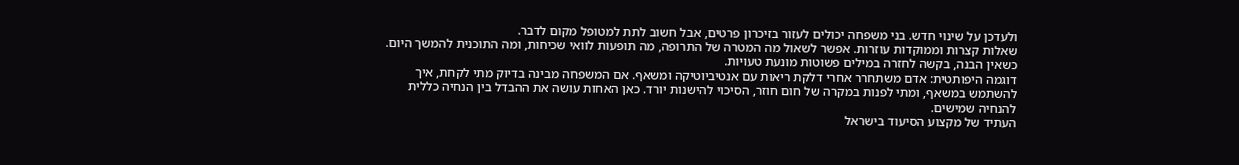ולעדכן על שינוי חדש. בני משפחה יכולים לעזור בזיכרון פרטים, אבל חשוב לתת למטופל מקום לדבר.
שאלות קצרות וממוקדות עוזרות. אפשר לשאול מה המטרה של התרופה, מה תופעות לוואי שכיחות, ומה התוכנית להמשך היום. כשאין הבנה, בקשה לחזרה במילים פשוטות מונעת טעויות.
דוגמה היפותטית: אדם משתחרר אחרי דלקת ריאות עם אנטיביוטיקה ומשאף. אם המשפחה מבינה בדיוק מתי לקחת, איך להשתמש במשאף, ומתי לפנות במקרה של חום חוזר, הסיכוי להישנות יורד. כאן האחות עושה את ההבדל בין הנחיה כללית להנחיה שמישים.
העתיד של מקצוע הסיעוד בישראל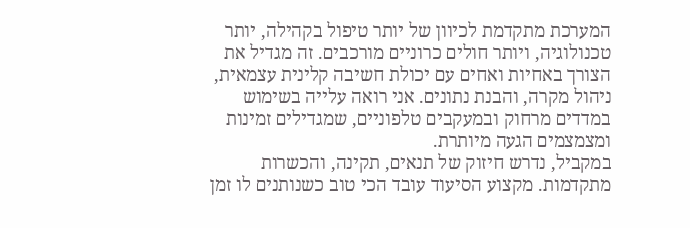המערכת מתקדמת לכיוון של יותר טיפול בקהילה, יותר טכנולוגיה, ויותר חולים כרוניים מורכבים. זה מגדיל את הצורך באחיות ואחים עם יכולת חשיבה קלינית עצמאית, ניהול מקרה, והבנת נתונים. אני רואה עלייה בשימוש במדדים מרחוק ובמעקבים טלפוניים, שמגדילים זמינות ומצמצמים הגעה מיותרת.
במקביל, נדרש חיזוק של תנאים, תקינה, והכשרות מתקדמות. מקצוע הסיעוד עובד הכי טוב כשנותנים לו זמן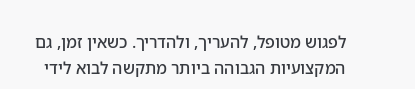לפגוש מטופל, להעריך, ולהדריך. כשאין זמן, גם המקצועיות הגבוהה ביותר מתקשה לבוא לידי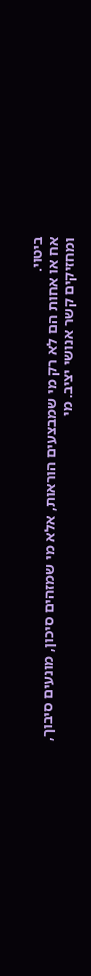ביטוי.
אח או אחות הם לא רק מי שמבצעים הוראות, אלא מי שמזהים סיכון, מונעים סיבוך, ומחזיקים קשר אנושי יציב. מי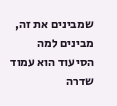שמבינים את זה, מבינים למה הסיעוד הוא עמוד שדרה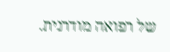של רפואה מודרנית.